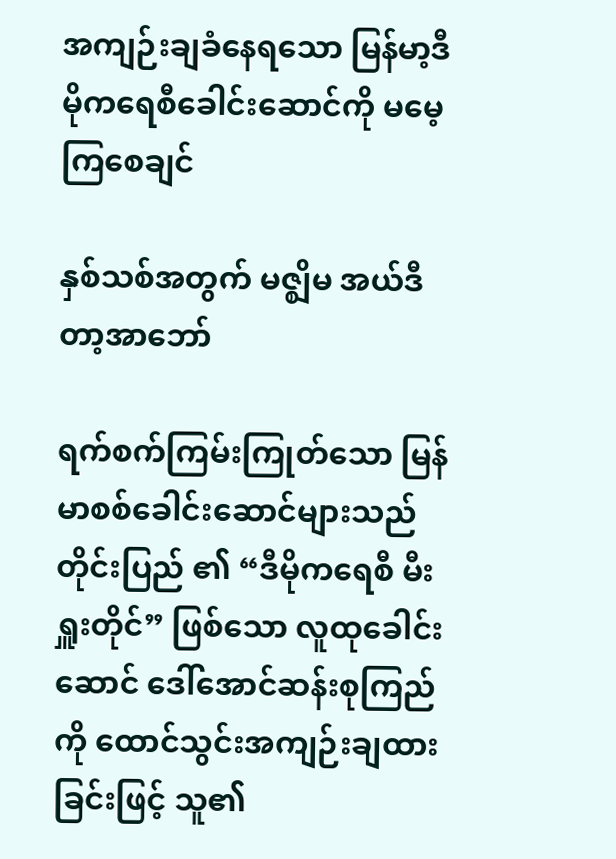အကျဉ်းချခံနေရသော မြန်မာ့ဒီမိုကရေစီခေါင်းဆောင်ကို မမေ့ကြစေချင်

နှစ်သစ်အတွက် မဇ္ဈိမ အယ်ဒီတာ့အာဘော်

ရက်စက်ကြမ်းကြုတ်သော မြန်မာစစ်ခေါင်းဆောင်များသည် တိုင်းပြည် ၏ “ဒီမိုကရေစီ မီးရှူးတိုင်” ဖြစ်သော လူထုခေါင်းဆောင် ဒေါ်အောင်ဆန်းစုကြည်ကို ထောင်သွင်းအကျဉ်းချထားခြင်းဖြင့် သူ၏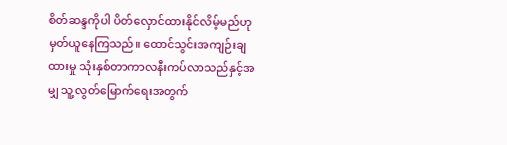စိတ်ဆန္ဒကိုပါ ပိတ်လှောင်ထားနိုင်လိမ့်မည်ဟု မှတ်ယူနေကြသည်။ ထောင်သွင်းအကျဉ်းချထားမှု သုံးနှစ်တာကာလနီးကပ်လာသည်နှင့်အမျှ သူ့လွတ်မြောက်ရေးအတွက်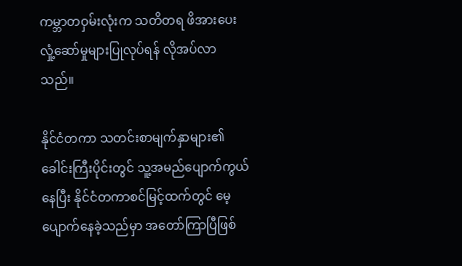ကမ္ဘာတဝှမ်းလုံးက သတိတရ ဖိအားပေး လှုံ့ဆော်မှုများပြုလုပ်ရန် လိုအပ်လာသည်။

နိုင်ငံတကာ သတင်းစာမျက်နှာများ၏ခေါင်းကြီးပိုင်းတွင် သူ့အမည်ပျောက်ကွယ်နေပြီး နိုင်ငံတကာစင်မြင့်ထက်တွင် မေ့ပျောက်နေခဲ့သည်မှာ အတော်ကြာပြီဖြစ်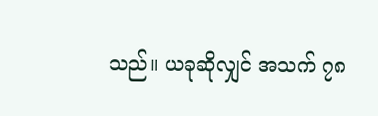သည်။ ယခုဆိုလျှင် အသက် ၇၈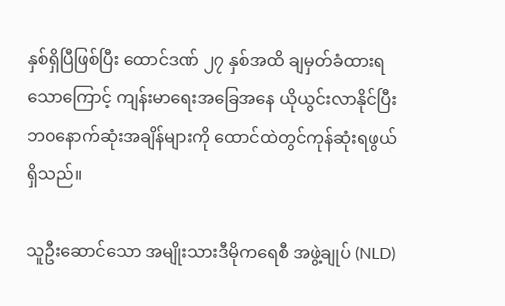နှစ်ရှိပြီဖြစ်ပြီး ထောင်ဒဏ် ၂၇ နှစ်အထိ ချမှတ်ခံထားရသောကြောင့် ကျန်းမာရေးအခြေအနေ ယိုယွင်းလာနိုင်ပြီး ဘ၀နောက်ဆုံးအချိန်များကို ထောင်ထဲတွင်ကုန်ဆုံးရဖွယ်ရှိသည်။

သူဦးဆောင်သော အမျိုးသားဒီမိုကရေစီ အဖွဲ့ချုပ် (NLD)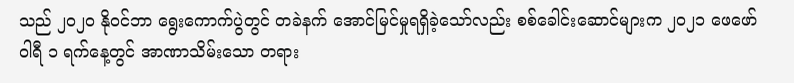သည် ၂၀၂၀ နိုဝင်ဘာ ရွေးကောက်ပွဲတွင် တခဲနက် အောင်မြင်မှုရရှိခဲ့သော်လည်း စစ်ခေါင်းဆောင်များက ၂၀၂၁ ဖေဖော်ဝါရီ ၁ ရက်နေ့တွင် အာဏာသိမ်းသော တရား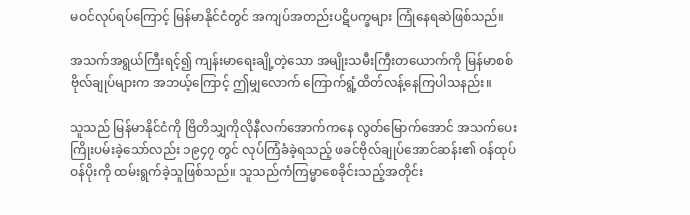မဝင်လုပ်ရပ်ကြောင့် မြန်မာနိုင်ငံတွင် အကျပ်အတည်းပဋိပက္ခများ ကြုံနေရဆဲဖြစ်သည်။

အသက်အရွယ်ကြီးရင့်၍ ကျန်းမာရေးချို့တဲ့သော အမျိုးသမီးကြီးတယောက်ကို မြန်မာစစ်ဗိုလ်ချုပ်များက အဘယ့်ကြောင့် ဤမျှလောက် ကြောက်ရွံ့ထိတ်လန့်နေကြပါသနည်း။

သူသည် မြန်မာနိုင်ငံကို ဗြိတိသျှကိုလိုနီလက်အောက်ကနေ လွတ်မြောက်အောင် အသက်ပေး ကြိုးပမ်းခဲ့သော်လည်း ၁၉၄၇ တွင် လုပ်ကြံခံခဲ့ရသည့် ဖခင်ဗိုလ်ချုပ်အောင်ဆန်း၏ ဝန်ထုပ်ဝန်ပိုးကို ထမ်းရွက်ခဲ့သူဖြစ်သည်။ သူသည်ကံကြမ္မာစေခိုင်းသည့်အတိုင်း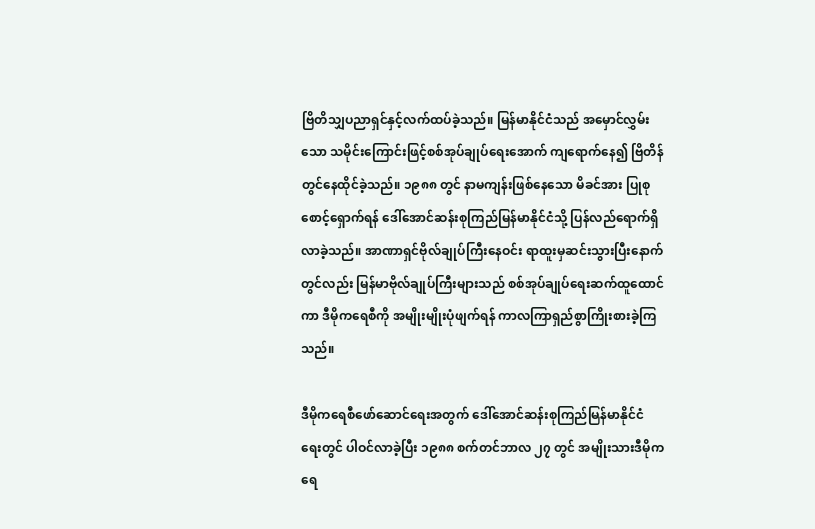ဗြိတိသျှပညာရှင်နှင့်လက်ထပ်ခဲ့သည်။ မြန်မာနိုင်ငံသည် အမှောင်လွှမ်းသော သမိုင်းကြောင်းဖြင့်စစ်အုပ်ချုပ်ရေးအောက် ကျရောက်နေ၍ ဗြိတိန်တွင်နေထိုင်ခဲ့သည်။ ၁၉၈၈ တွင် နာမကျန်းဖြစ်နေသော မိခင်အား ပြုစုစောင့်ရှောက်ရန် ဒေါ်အောင်ဆန်းစုကြည်မြန်မာနိုင်ငံသို့ ပြန်လည်ရောက်ရှိလာခဲ့သည်။ အာဏာရှင်ဗိုလ်ချုပ်ကြီးနေဝင်း ရာထူးမှဆင်းသွားပြီးနောက်တွင်လည်း မြန်မာဗိုလ်ချုပ်ကြီးများသည် စစ်အုပ်ချုပ်ရေးဆက်ထူထောင်ကာ ဒီမိုကရေစီကို အမျိုးမျိုးပုံဖျက်ရန် ကာလကြာရှည်စွာကြိုးစားခဲ့ကြသည်။

ဒီမိုကရေစီဖော်ဆောင်ရေးအတွက် ဒေါ်အောင်ဆန်းစုကြည်မြန်မာနိုင်ငံရေးတွင် ပါဝင်လာခဲ့ပြီး ၁၉၈၈ စက်တင်ဘာလ ၂၇ တွင် အမျိုးသားဒီမိုကရေ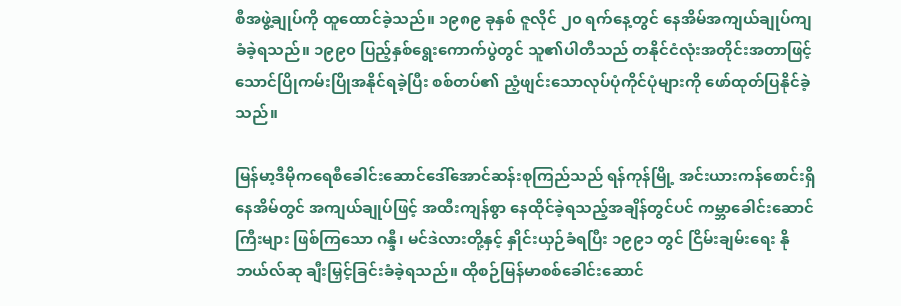စီအဖွဲ့ချုပ်ကို ထူထောင်ခဲ့သည်။ ၁၉၈၉ ခုနှစ် ဇူလိုင် ၂၀ ရက်နေ့တွင် နေအိမ်အကျယ်ချုပ်ကျခံခဲ့ရသည်။ ၁၉၉၀ ပြည့်နှစ်ရွေးကောက်ပွဲတွင် သူ၏ပါတီသည် တနိုင်ငံလုံးအတိုင်းအတာဖြင့် သောင်ပြိုကမ်းပြိုအနိုင်ရခဲ့ပြီး စစ်တပ်၏ ညံ့ဖျင်းသောလုပ်ပုံကိုင်ပုံများကို ဖော်ထုတ်ပြနိုင်ခဲ့သည်။

မြန်မာ့ဒီမိုကရေစီခေါင်းဆောင်ဒေါ်အောင်ဆန်းစုကြည်သည် ရန်ကုန်မြို့ အင်းယားကန်စောင်းရှိ နေအိမ်တွင် အကျယ်ချုပ်ဖြင့် အထီးကျန်စွာ နေထိုင်ခဲ့ရသည့်အချိန်တွင်ပင် ကမ္ဘာခေါင်းဆောင်ကြီးများ ဖြစ်ကြသော ဂန္ဒီ၊ မင်ဒဲလားတို့နှင့် နှိုင်းယှဉ်ခံရပြီး ၁၉၉၁ တွင် ငြိမ်းချမ်းရေး နိုဘယ်လ်ဆု ချီးမြှင့်ခြင်းခံခဲ့ရသည်။ ထိုစဉ်မြန်မာစစ်ခေါင်းဆောင်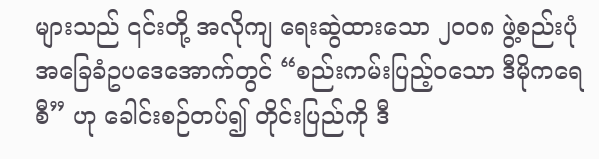များသည် ၎င်းတို့ အလိုကျ ရေးဆွဲထားသော ၂၀၀၈ ဖွဲ့စည်းပုံအခြေခံဥပဒေအောက်တွင် “စည်းကမ်းပြည့်၀သော ဒီမိုကရေစီ” ဟု ခေါင်းစဉ်တပ်၍ တိုင်းပြည်ကို ဒီ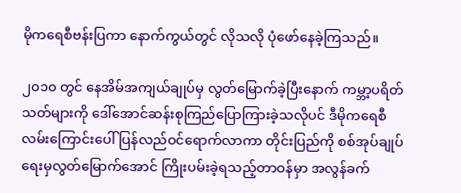မိုကရေစီဗန်းပြကာ နောက်ကွယ်တွင် လိုသလို ပုံဖော်နေခဲ့ကြသည်။

၂၀၁၀ တွင် နေအိမ်အကျယ်ချုပ်မှ လွတ်မြောက်ခဲ့ပြီးနောက် ကမ္ဘာ့ပရိတ်သတ်များကို ဒေါ်အောင်ဆန်းစုကြည်ပြောကြားခဲ့သလိုပင် ဒီမိုကရေစီလမ်းကြောင်းပေါ် ပြန်လည်ဝင်ရောက်လာကာ တိုင်းပြည်ကို စစ်အုပ်ချုပ်ရေးမှလွတ်မြောက်အောင် ကြိုးပမ်းခဲ့ရသည့်တာဝန်မှာ အလွန်ခက်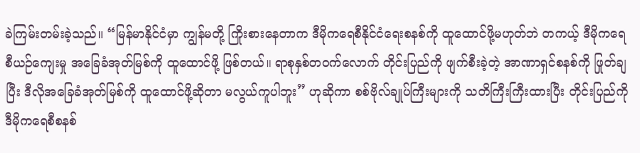ခဲကြမ်းတမ်းခဲ့သည်။ “မြန်မာနိုင်ငံမှာ ကျွန်မတို့ ကြိုးစားနေတာက ဒီမိုကရေစီနိုင်ငံရေးစနစ်ကို ထူထောင်ဖို့မဟုတ်ဘဲ တကယ့် ဒီမိုကရေစီယဉ်ကျေးမှု အခြေခံအုတ်မြစ်ကို ထူထောင်ဖို့ ဖြစ်တယ်။ ရာစုနှစ်တ၀က်လောက် တိုင်းပြည်ကို ဖျက်စီးခဲ့တဲ့ အာဏာရှင်စနစ်ကို ဖြုတ်ချပြီး ဒီလိုအခြေခံအုတ်မြစ်ကို ထူထောင်ဖို့ဆိုတာ မလွယ်ကူပါဘူး” ဟုဆိုကာ စစ်ဗိုလ်ချုပ်ကြီးများကို သတိကြီးကြီးထားပြီး တိုင်းပြည်ကို ဒီမိုကရေစီစနစ်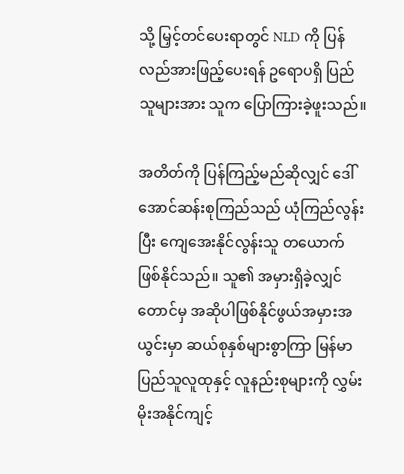သို့ မြှင့်တင်ပေးရာတွင် NLD ကို ပြန်လည်အားဖြည့်ပေးရန် ဥရောပရှိ ပြည်သူများအား သူက ပြောကြားခဲ့ဖူးသည်။

အတိတ်ကို ပြန်ကြည့်မည်ဆိုလျှင် ဒေါ်အောင်ဆန်းစုကြည်သည် ယုံကြည်လွန်းပြီး ကျေအေးနိုင်လွန်းသူ တယောက် ဖြစ်နိုင်သည်။ သူ၏ အမှားရှိခဲ့လျှင်တောင်မှ အဆိုပါဖြစ်နိုင်ဖွယ်အမှားအယွင်းမှာ ဆယ်စုနှစ်များစွာကြာ မြန်မာပြည်သူလူထုနှင့် လူနည်းစုများကို လွှမ်းမိုးအနိုင်ကျင့်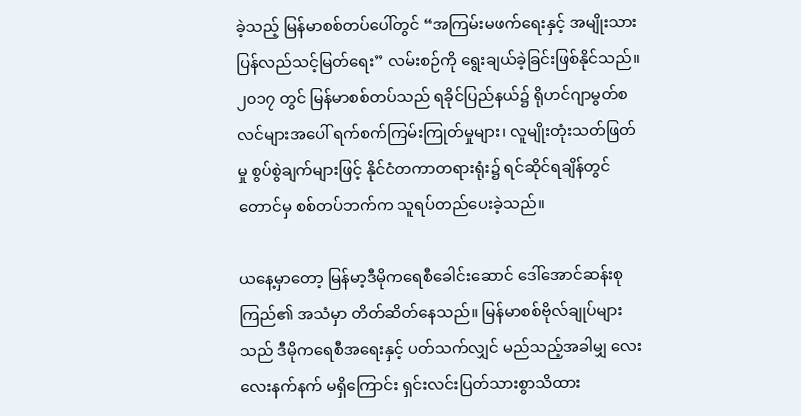ခဲ့သည့် မြန်မာစစ်တပ်ပေါ်တွင် “အကြမ်းမဖက်‌ရေးနှင့် အမျိုးသားပြန်လည်သင့်မြတ်ရေး” လမ်းစဉ်ကို ရွေးချယ်ခဲ့ခြင်းဖြစ်နိုင်သည်။ ၂၀၁၇ တွင် မြန်မာစစ်တပ်သည် ရခိုင်ပြည်နယ်၌ ရိုဟင်ဂျာမွတ်စလင်များအပေါ် ရက်စက်ကြမ်းကြုတ်မှုများ၊ လူမျိုးတုံးသတ်ဖြတ်မှု စွပ်စွဲချက်များဖြင့် နိုင်ငံတကာတရားရုံး၌ ရင်ဆိုင်ရချိန်တွင်တောင်မှ စစ်တပ်ဘက်က သူရပ်တည်ပေးခဲ့သည်။

ယနေ့မှာတော့ မြန်မာ့ဒီမိုကရေစီခေါင်းဆောင် ဒေါ်အောင်ဆန်းစုကြည်၏ အသံမှာ တိတ်ဆိတ်နေသည်။ မြန်မာစစ်ဗိုလ်ချုပ်များသည် ဒီမိုကရေစီအရေးနှင့် ပတ်သက်လျှင် မည်သည့်အခါမျှ လေးလေးနက်နက် မရှိကြောင်း ရှင်းလင်းပြတ်သားစွာသိထား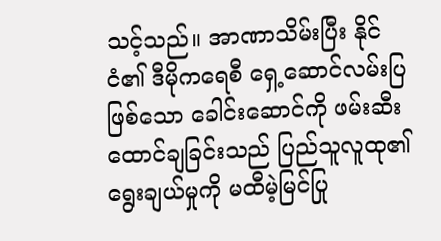သင့်သည်။ အာဏာသိမ်းပြီး နိုင်ငံ၏ ဒီမိုကရေစီ ရှေ့ဆောင်လမ်းပြဖြစ်သော ခေါင်းဆောင်ကို ဖမ်းဆီးထောင်ချခြင်းသည် ပြည်သူလူထု၏ ရွေးချယ်မှုကို မထီမဲ့မြင်ပြု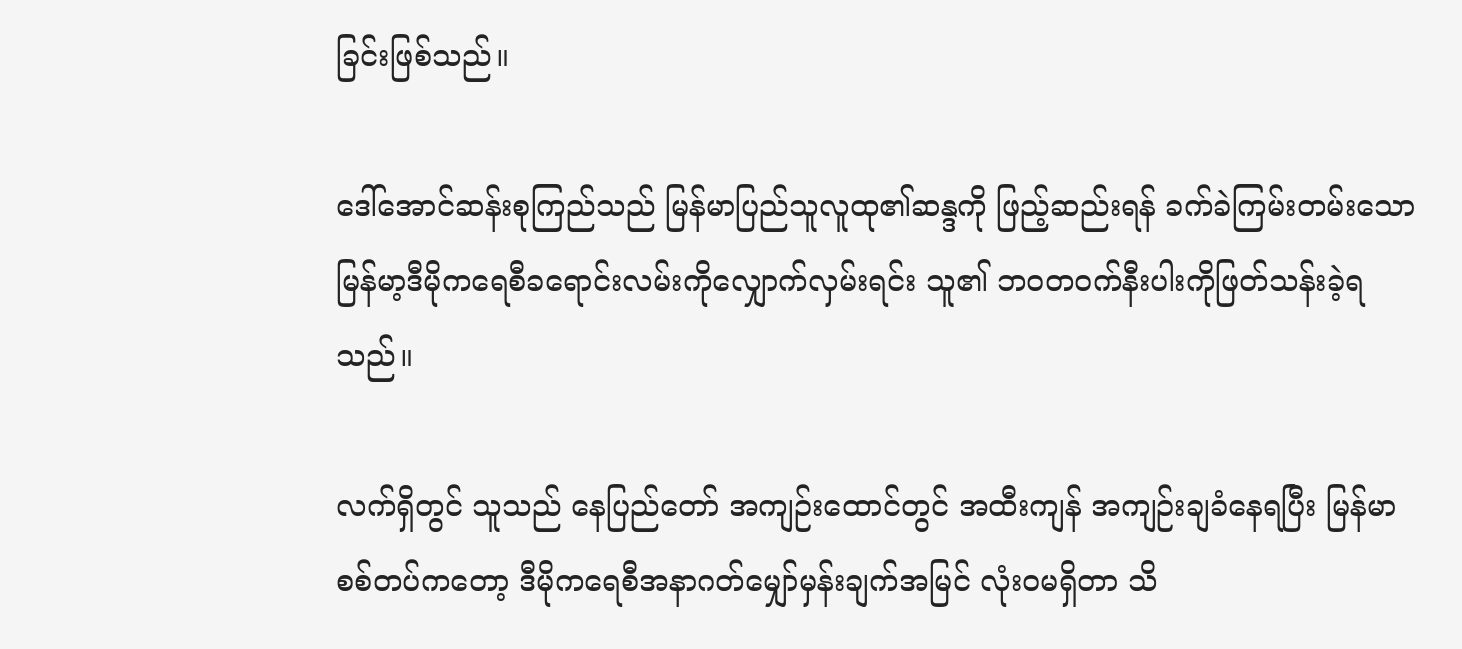ခြင်းဖြစ်သည်။

ဒေါ်အောင်ဆန်းစုကြည်သည် မြန်မာပြည်သူလူထု၏ဆန္ဒကို ဖြည့်ဆည်းရန် ခက်ခဲကြမ်းတမ်းသော မြန်မာ့ဒီမိုကရေစီခရောင်းလမ်းကိုလျှောက်လှမ်းရင်း သူ၏ ဘဝတ၀က်နီးပါးကိုဖြတ်သန်းခဲ့ရသည်။

လက်ရှိတွင် သူသည် နေပြည်တော် အကျဉ်းထောင်တွင် အထီးကျန် အကျဉ်းချခံနေရပြီး မြန်မာစစ်တပ်ကတော့ ဒီမိုကရေစီအနာဂတ်မျှော်မှန်းချက်အမြင် လုံးဝမရှိတာ သိ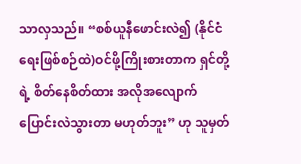သာလှသည်။ “စစ်ယူနီဖောင်းလဲ၍ (နိုင်ငံရေးဖြစ်စဉ်ထဲ)ဝင်ဖို့ကြိုးစားတာက ရှင်တို့ရဲ့ စိတ်နေစိတ်ထား အလိုအလျောက် ပြောင်းလဲသွားတာ မဟုတ်ဘူး” ဟု သူမှတ်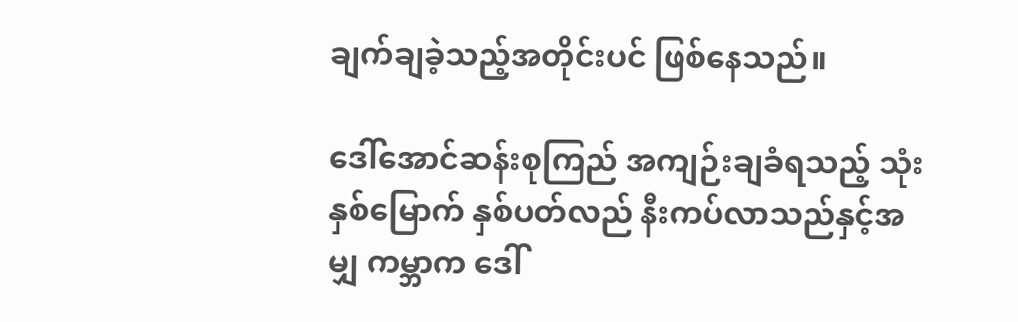ချက်ချခဲ့သည့်အတိုင်းပင် ဖြစ်နေသည်။

ဒေါ်အောင်ဆန်းစုကြည် အကျဉ်းချခံရသည့် သုံးနှစ်မြောက် နှစ်ပတ်လည် နီးကပ်လာသည်နှင့်အမျှ ကမ္ဘာက ဒေါ်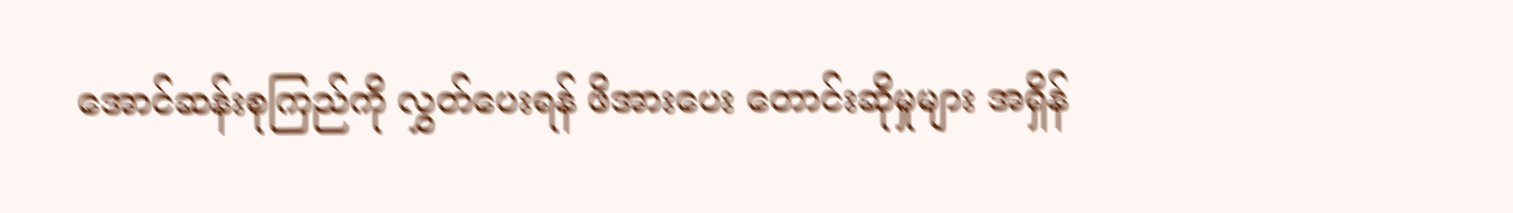အောင်ဆန်းစုကြည်ကို လွှတ်ပေးရန် ဖိအားပေး တောင်းဆိုမှုများ အရှိန်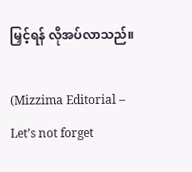မြှင့်ရန် လိုအပ်လာသည်။

(Mizzima Editorial – Let’s not forget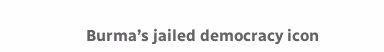Burma’s jailed democracy icon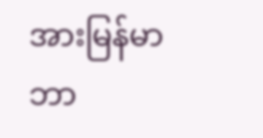အားမြန်မာဘာ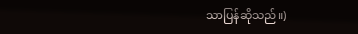သာပြန်ဆိုသည်။)